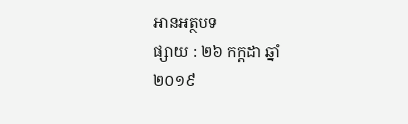អានអត្ថបទ
ផ្សាយ : ២៦ កក្តដា ឆ្នាំ២០១៩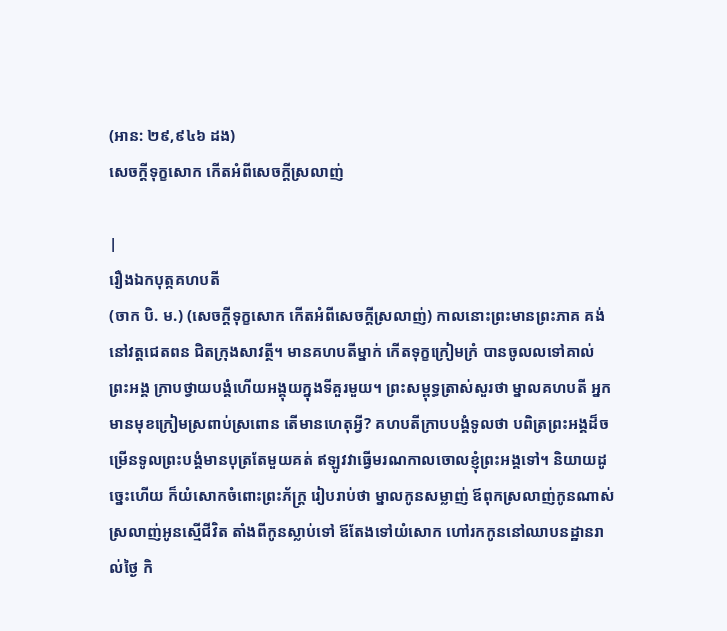(អាន: ២៩,៩៤៦ ដង)
សេចក្ដីទុក្ខសោក កើតអំពីសេចក្ដីស្រលាញ់

|
រឿងឯកបុត្កគហបតី
(ចាក បិ. ម.) (សេចក្ដីទុក្ខសោក កើតអំពីសេចក្ដីស្រលាញ់) កាលនោះព្រះមានព្រះភាគ គង់នៅវត្តជេតពន ជិតក្រុងសាវត្ថី។ មានគហបតីម្នាក់ កើតទុក្ខក្រៀមក្រំ បានចូលលទៅគាល់ព្រះអង្គ ក្រាបថ្វាយបង្គំហើយអង្គុយក្នុងទីគួរមួយ។ ព្រះសម្ពុទ្ធត្រាស់សួរថា ម្នាលគហបតី អ្នកមានមុខក្រៀមស្រពាប់ស្រពោន តើមានហេតុអ្វី? គហបតីក្រាបបង្គំទូលថា បពិត្រព្រះអង្គដ៏ចម្រើនទូលព្រះបង្គំមានបុត្រតែមួយគត់ ឥឡូវវាធ្វើមរណកាលចោលខ្ញុំព្រះអង្គទៅ។ និយាយដូច្នេះហើយ ក៏យំសោកចំពោះព្រះភ័ក្ត្រ រៀបរាប់ថា ម្នាលកូនសម្លាញ់ ឪពុកស្រលាញ់កូនណាស់ ស្រលាញ់អូនស្មើជីវិត តាំងពីកូនស្លាប់ទៅ ឪតែងទៅយំសោក ហៅរកកូននៅឈាបនដ្ឋានរាល់ថ្ងៃ កិ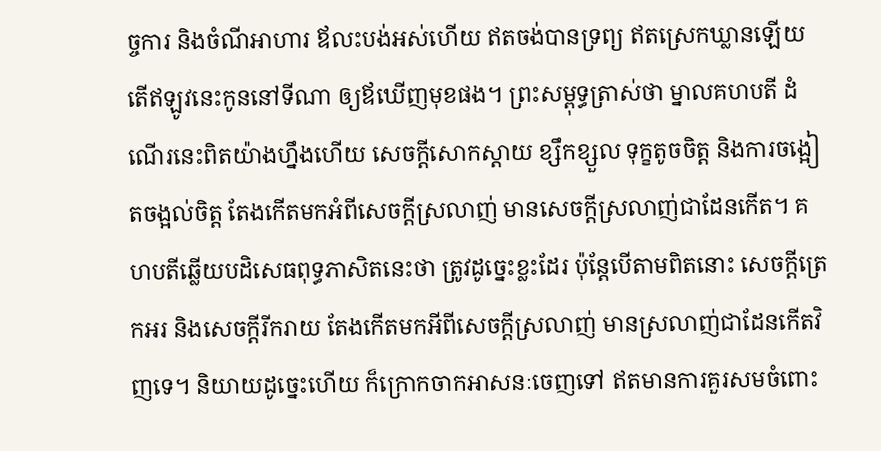ច្ចការ និងចំណីអាហារ ឪលះបង់អស់ហើយ ឥតចង់បានទ្រព្យ ឥតស្រេកឃ្លានឡើយ តើឥឡូវនេះកូននៅទីណា ឲ្យឪឃើញមុខផង។ ព្រះសម្ពុទ្ធត្រាស់ថា ម្នាលគហបតី ដំណើរនេះពិតយ៉ាងហ្នឹងហើយ សេចក្ដីសោកស្ដាយ ខ្សឹកខ្សួល ទុក្ខតូចចិត្ត និងការចង្អៀតចង្អល់ចិត្ត តែងកើតមកអំពីសេចក្ដីស្រលាញ់ មានសេចក្ដីស្រលាញ់ជាដែនកើត។ គហបតីឆ្លើយបដិសេធពុទ្ធភាសិតនេះថា ត្រូវដូច្នេះខ្លះដែរ ប៉ុន្តែបើតាមពិតនោះ សេចក្ដីត្រេកអរ និងសេចក្ដីរីករាយ តែងកើតមកអីពីសេចក្ដីស្រលាញ់ មានស្រលាញ់ជាដែនកើតវិញទេ។ និយាយដូច្នេះហើយ ក៏ក្រោកចាកអាសនៈចេញទៅ ឥតមានការគួរសមចំពោះ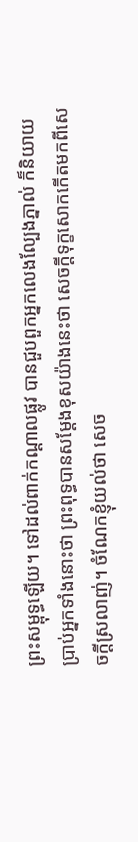ព្រះសម្ពុទ្ធឡើយ។ ទៅដល់ពាក់កណ្ដាលផ្លូវ បានជួបពួកអ្នកលេងល្បែងភ្នាល់ ក៏និយាយប្រាប់អ្នកទាំងនោះថា ព្រះពុទ្ធបានសម្ដែងខុសយ៉ាងនេះថា សេចក្ដីទុក្ខសោកកើតមកពីសេចក្ដីស្រលាញ់។ ចំណែកខ្ញុំយល់ថា សេច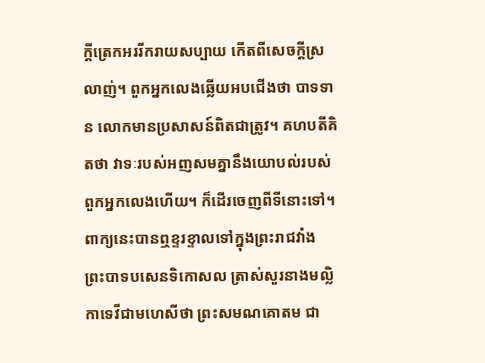ក្ដីត្រេកអររីករាយសប្បាយ កើតពីសេចក្ដីស្រលាញ់។ ពួកអ្នកលេងឆ្លើយអបជើងថា បាទទាន លោកមានប្រសាសន៍ពិតជាត្រូវ។ គហបតីគិតថា វាទៈរបស់អញសមគ្នានឹងយោបល់របស់ពួកអ្នកលេងហើយ។ ក៏ដើរចេញពីទីនោះទៅ។ ពាក្យនេះបានឮខ្ទរខ្ទាលទៅក្នុងព្រះរាជវាំង ព្រះបាទបសេនទិកោសល ត្រាស់សួរនាងមល្លិកាទេវីជាមហេសីថា ព្រះសមណគោតម ជា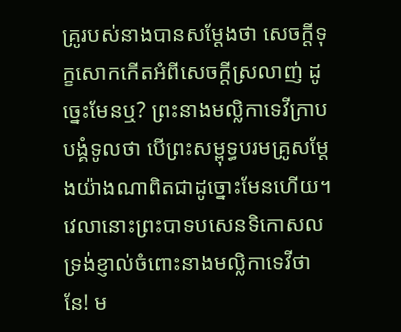គ្រូរបស់នាងបានសម្ដែងថា សេចក្ដីទុក្ខសោកកើតអំពីសេចក្ដីស្រលាញ់ ដូច្នេះមែនឬ? ព្រះនាងមល្លិកាទេវីក្រាបបង្គំទូលថា បើព្រះសម្ពុទ្ធបរមគ្រូសម្ដែងយ៉ាងណាពិតជាដូច្នោះមែនហើយ។ វេលានោះព្រះបាទបសេនទិកោសល ទ្រង់ខ្ញាល់ចំពោះនាងមល្លិកាទេវីថា នែ! ម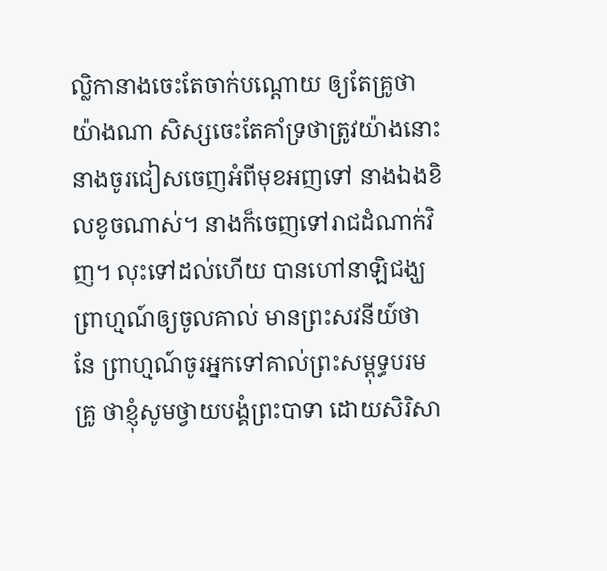ល្លិកានាងចេះតែចាក់បណ្ដោយ ឲ្យតែគ្រូថាយ៉ាងណា សិស្សចេះតែគាំទ្រថាត្រូវយ៉ាងនោះ នាងចូរជៀសចេញអំពីមុខអញទៅ នាងឯងខិលខូចណាស់។ នាងក៏ចេញទៅរាជដំណាក់វិញ។ លុះទៅដល់ហើយ បានហៅនាឡិជង្ឃព្រាហ្មណ៍ឲ្យចូលគាល់ មានព្រះសវនីយ៍ថា នែ ព្រាហ្មណ៍ចូរអ្នកទៅគាល់ព្រះសម្ពុទ្ធបរមគ្រូ ថាខ្ញុំសូមថ្វាយបង្គំព្រះបាទា ដោយសិរិសា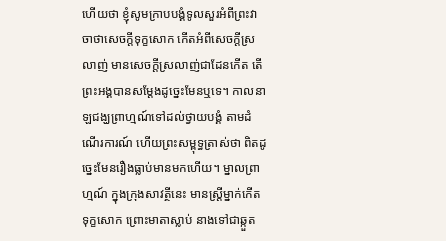ហើយថា ខ្ញុំសូមក្រាបបង្គំទូលសួរអំពីព្រះវាចាថាសេចក្ដីទុក្ខសោក កើតអំពីសេចក្ដីស្រលាញ់ មានសេចក្ដីស្រលាញ់ជាដែនកើត តើព្រះអង្គបានសម្ដែងដូច្នេះមែនឬទេ។ កាលនាឡជង្ឃព្រាហ្មណ៍ទៅដល់ថ្វាយបង្គំ តាមដំណើរការណ៍ ហើយព្រះសម្ពុទ្ធត្រាស់ថា ពិតដូច្នេះមែនរឿងធ្លាប់មានមកហើយ។ ម្នាលព្រាហ្មណ៍ ក្នុងក្រុងសាវត្ថីនេះ មានស្ត្រីម្នាក់កើតទុក្ខសោក ព្រោះមាតាស្លាប់ នាងទៅជាឆ្កួត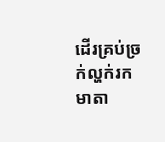ដើរគ្រប់ច្រក់ល្ហក់រកមាតា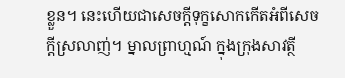ខ្លួន។ នេះហើយជាសេចក្ដីទុក្ខសោកកើតអំពីសេចក្ដីស្រលាញ់។ ម្នាលព្រាហ្មណ៍ ក្នុងក្រុងសាវត្ថី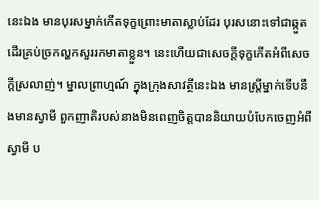នេះឯង មានបុរសម្នាក់កើតទុក្ខព្រោះមាតាស្លាប់ដែរ បុរសនោះទៅជាឆ្កួតដើរគ្រប់ច្រកល្ហកសួររកមាតាខ្លួន។ នេះហើយជាសេចក្ដីទុក្ខកើតអំពីសេចក្ដីស្រលាញ់។ ម្នាលព្រាហ្មណ៍ ក្នុងក្រុងសាវត្ថីនេះឯង មានស្ត្រីម្នាក់ទើបនឹងមានស្វាមី ពួកញាតិរបស់នាងមិនពេញចិត្តបាននិយាយបំបែកចេញអំពីស្វាមី ប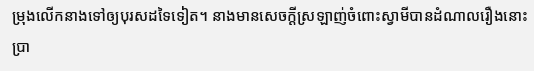ម្រុងលើកនាងទៅឲ្យបុរសដទៃទៀត។ នាងមានសេចក្ដីស្រឡាញ់ចំពោះស្វាមីបានដំណាលរឿងនោះប្រា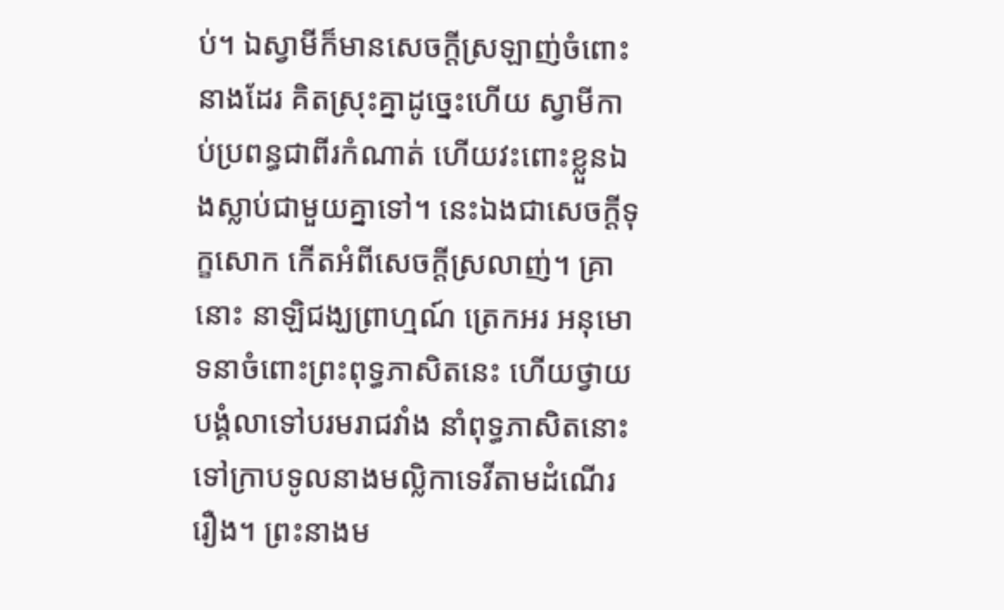ប់។ ឯស្វាមីក៏មានសេចក្ដីស្រឡាញ់ចំពោះនាងដែរ គិតស្រុះគ្នាដូច្នេះហើយ ស្វាមីកាប់ប្រពន្ធជាពីរកំណាត់ ហើយវះពោះខ្លួនឯងស្លាប់ជាមួយគ្នាទៅ។ នេះឯងជាសេចក្ដីទុក្ខសោក កើតអំពីសេចក្ដីស្រលាញ់។ គ្រានោះ នាឡិជង្ឃព្រាហ្មណ៍ ត្រេកអរ អនុមោទនាចំពោះព្រះពុទ្ធភាសិតនេះ ហើយថ្វាយបង្គំលាទៅបរមរាជវាំង នាំពុទ្ធភាសិតនោះទៅក្រាបទូលនាងមល្លិកាទេវីតាមដំណើររឿង។ ព្រះនាងម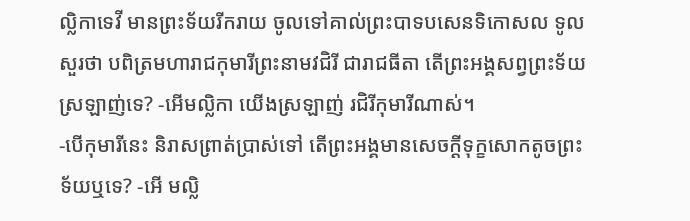ល្លិកាទេវី មានព្រះទ័យរីករាយ ចូលទៅគាល់ព្រះបាទបសេនទិកោសល ទូលសួរថា បពិត្រមហារាជកុមារីព្រះនាមវជិរី ជារាជធីតា តើព្រះអង្គសព្វព្រះទ័យស្រឡាញ់ទេ? -អើមល្លិកា យើងស្រឡាញ់ រជិរីកុមារីណាស់។
-បើកុមារីនេះ និរាសព្រាត់ប្រាស់ទៅ តើព្រះអង្គមានសេចក្ដីទុក្ខសោកតូចព្រះទ័យឬទេ? -អើ មល្លិ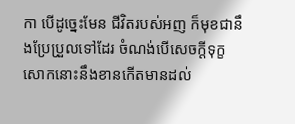កា បើដូច្នេះមែន ជីវិតរបស់អញ ក៏មុខជានឹងប្រែប្រួលទៅដែរ ចំណង់បើសេចក្ដីទុក្ខសោកនោះនឹងខានកើតមានដល់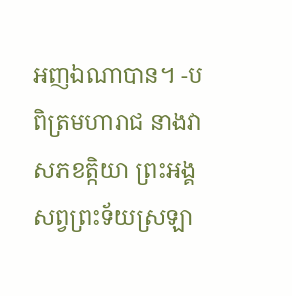អញឯណាបាន។ -បពិត្រមហារាជ នាងវាសភខត្កិយា ព្រះអង្គសព្វព្រះទ័យស្រឡា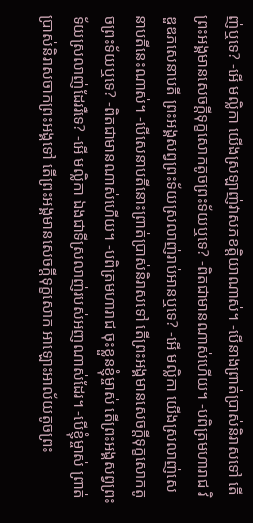ញ់ឬទេ? -អើ មល្លិកា យើងស្រឡាញ់វាសភខត្តិយាណាស់។ -បើនាងព្រាត់ប្រាស់និរាសទៅ តើព្រះអង្គមានសេចក្ដីទុក្ខសោកតូចព្រះទ័យឬទេ? -ពិតជាមានណាស់ហើយ។ -បពិត្រមហារាជ វិឌួឌភសេនាបតី ព្រះអង្គសព្វព្រះទ័យស្រលាញ់រាប់អានឬទេ? -អើ មល្លិកា យើងស្រលាញ់សេនាបតីនេះណាស់។ -បើសេនាបតីនោះព្រាត់ប្រាស់និរាសទៅ តើព្រះអង្គមានសេចក្ដីទុក្ខសោកតូចព្រះទ័យឬទេ? -ពិតជាមានណាស់ហើយ។ -បពិត្រមហារាជ ចុះខ្លួនខ្ញុំម្ចាស់ តើព្រះអង្គសព្វព្រះទ័យស្រលាញ់ដែររឺទេ? -អើ មល្លិកា ឯងជាទីស្រលាញ់របស់អញណាស់ដែរ។ -បើខ្ញុំម្ចាស់ ព្រាត់ប្រាស់និរាសចាកព្រះអង្គទៅ តើព្រះអង្គមានសេចក្ដីទុក្ខសោក អាឡោះអាល័យតូចព្រះ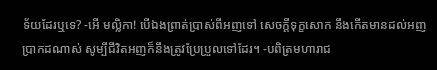ទ័យដែរឬទេ? -អើ មល្លិកា! បើឯងព្រាត់ប្រាស់ពីអញទៅ សេចក្ដីទុក្ខសោក នឹងកើតមានដល់អញប្រាកដណាស់ សូម្បីជីវិតអញក៏នឹងត្រូវប្រែប្រួលទៅដែរ។ -បពិត្រមហារាជ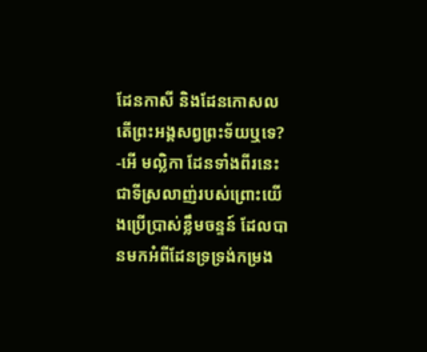ដែនកាសី និងដែនកោសល តើព្រះអង្គសព្វព្រះទ័យឬទេ? -អើ មល្លិកា ដែនទាំងពីរនេះ ជាទីស្រលាញ់របស់ព្រោះយើងប្រើប្រាស់ខ្លឹមចន្ទន៍ ដែលបានមកអំពីដែនទ្រទ្រង់កម្រង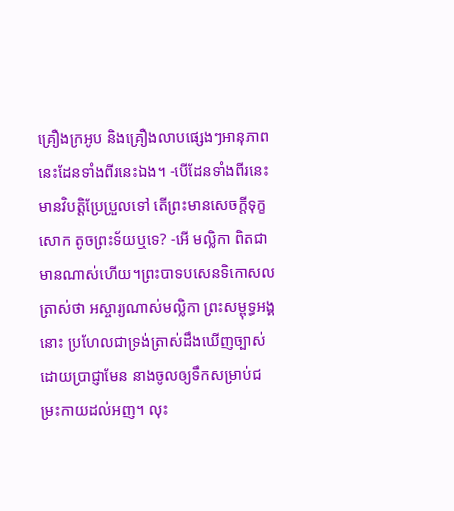គ្រឿងក្រអូប និងគ្រឿងលាបផ្សេងៗអានុភាពនេះដែនទាំងពីរនេះឯង។ -បើដែនទាំងពីរនេះ មានវិបត្តិប្រែប្រួលទៅ តើព្រះមានសេចក្ដីទុក្ខសោក តូចព្រះទ័យឬទេ? -អើ មល្លិកា ពិតជាមានណាស់ហើយ។ព្រះបាទបសេនទិកោសល ត្រាស់ថា អស្ចារ្យណាស់មល្លិកា ព្រះសម្ពុទ្ធអង្គនោះ ប្រហែលជាទ្រង់ត្រាស់ដឹងឃើញច្បាស់ដោយប្រាជ្ញាមែន នាងចូលឲ្យទឹកសម្រាប់ជម្រះកាយដល់អញ។ លុះ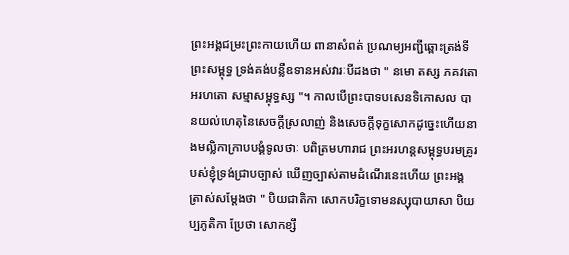ព្រះអង្គជម្រះព្រះកាយហើយ ពានាសំពត់ ប្រណម្យអញ្ជីឆ្ពោះត្រង់ទីព្រះសម្ពុទ្ធ ទ្រង់គង់បន្លឺឧទានអស់វារៈបីដងថា " នមោ តស្ស ភគវតោ អរហតោ សម្មាសម្ពុទ្ធស្ស "។ កាលបើព្រះបាទបសេនទិកោសល បានយល់ហេតុនៃសេចក្ដីស្រលាញ់ និងសេចក្ដីទុក្ខសោកដូច្នេះហើយនាងមល្លិកាក្រាបបង្គំទូលថាៈ បពិត្រមហារាជ ព្រះអរហន្តសម្ពុទ្ធបរមគ្រូរបស់ខ្ញុំទ្រង់ជ្រាបច្បាស់ ឃើញច្បាស់តាមដំណើរនេះហើយ ព្រះអង្គត្រាស់សម្ដែងថា " បិយជាតិកា សោកបរិក្ខទោមនស្សុបាយាសា បិយប្បភូតិកា ប្រែថា សោកខ្សឹ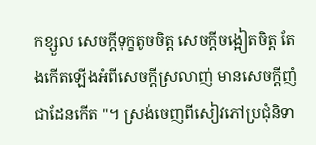កខ្សួល សេចក្ដីទុក្ខតូចចិត្ត សេចក្ដីចង្អៀតចិត្ត តែងកើតឡើងអំពីសេចក្ដីស្រលាញ់ មានសេចក្ដីញំជាដែនកើត "។ ស្រង់ចេញពីសៀវភៅប្រជុំនិទា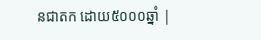នជាតក ដោយ៥០០០ឆ្នាំ |